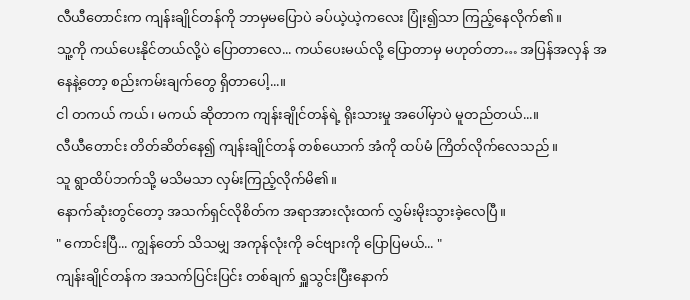လီယီတောင်းက ကျန်းချိုင်တန်ကို ဘာမှမပြောပဲ ခပ်ယဲ့ယဲ့ကလေး ပြုံး၍သာ ကြည့်နေလိုက်၏။
သူ့ကို ကယ်ပေးနိုင်တယ်လို့ပဲ ပြောတာလေ... ကယ်ပေးမယ်လို့ ပြောတာမှ မဟုတ်တာ… အပြန်အလှန် အနေနဲ့တော့ စည်းကမ်းချက်တွေ ရှိတာပေါ့...။
ငါ တကယ် ကယ်၊ မကယ် ဆိုတာက ကျန်းချိုင်တန်ရဲ့ ရိုးသားမှု အပေါ်မှာပဲ မူတည်တယ်...။
လီယီတောင်း တိတ်ဆိတ်နေ၍ ကျန်းချိုင်တန် တစ်ယောက် အံကို ထပ်မံ ကြိတ်လိုက်လေသည်။
သူ ရွာထိပ်ဘက်သို့ မသိမသာ လှမ်းကြည့်လိုက်မိ၏။
နောက်ဆုံးတွင်တော့ အသက်ရှင်လိုစိတ်က အရာအားလုံးထက် လွှမ်းမိုးသွားခဲ့လေပြီ။
" ကောင်းပြီ... ကျွန်တော် သိသမျှ အကုန်လုံးကို ခင်ဗျားကို ပြောပြမယ်... "
ကျန်းချိုင်တန်က အသက်ပြင်းပြင်း တစ်ချက် ရှူသွင်းပြီးနောက်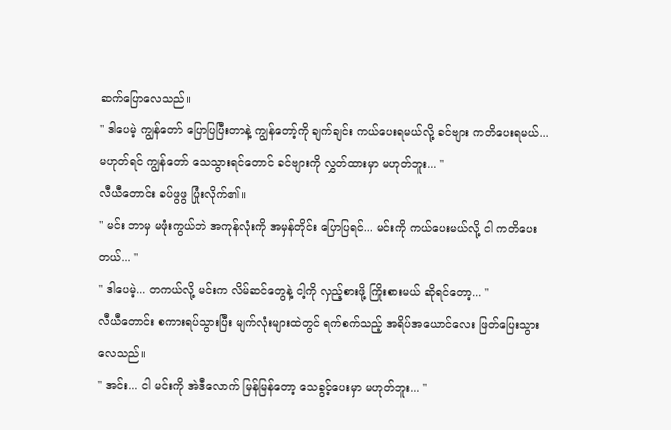ဆက်ပြောလေသည်။
" ဒါပေမဲ့ ကျွန်တော် ပြောပြပြီးတာနဲ့ ကျွန်တော့်ကို ချက်ချင်း ကယ်ပေးရမယ်လို့ ခင်ဗျား ကတိပေးရမယ်... မဟုတ်ရင် ကျွန်တော် သေသွားရင်တောင် ခင်ဗျားကို လွှတ်ထားမှာ မဟုတ်ဘူး... "
လီယီတောင်း ခပ်ဖွဖွ ပြုံးလိုက်၏။
" မင်း ဘာမှ မဖုံးကွယ်ဘဲ အကုန်လုံးကို အမှန်တိုင်း ပြောပြရင်... မင်းကို ကယ်ပေးမယ်လို့ ငါ ကတိပေးတယ်... "
" ဒါပေမဲ့... တကယ်လို့ မင်းက လိမ်ဆင်တွေနဲ့ ငါ့ကို လှည့်စားဖို့ ကြိုးစားမယ် ဆိုရင်တော့... "
လီယီတောင်း စကားရပ်သွားပြီး မျက်လုံးများထဲတွင် ရက်စက်သည့် အရိပ်အယောင်လေး ဖြတ်ပြေးသွားလေသည်။
" အင်း... ငါ မင်းကို အဲဒီလောက် မြန်မြန်တော့ သေခွင့်ပေးမှာ မဟုတ်ဘူး... "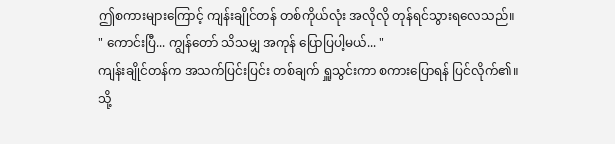ဤစကားများကြောင့် ကျန်းချိုင်တန် တစ်ကိုယ်လုံး အလိုလို တုန်ရင်သွားရလေသည်။
" ကောင်းပြီ... ကျွန်တော် သိသမျှ အကုန် ပြောပြပါ့မယ်... "
ကျန်းချိုင်တန်က အသက်ပြင်းပြင်း တစ်ချက် ရှူသွင်းကာ စကားပြောရန် ပြင်လိုက်၏။
သို့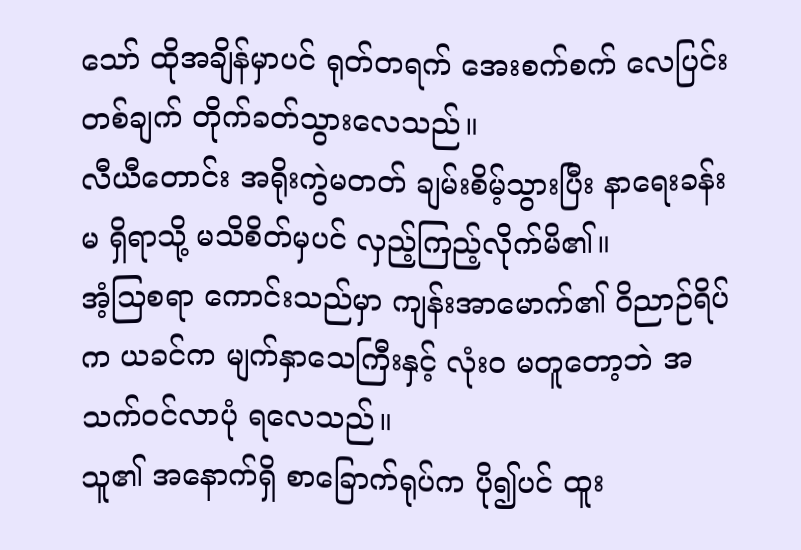သော် ထိုအချိန်မှာပင် ရုတ်တရက် အေးစက်စက် လေပြင်း တစ်ချက် တိုက်ခတ်သွားလေသည်။
လီယီတောင်း အရိုးကွဲမတတ် ချမ်းစိမ့်သွားပြီး နာရေးခန်းမ ရှိရာသို့ မသိစိတ်မှပင် လှည့်ကြည့်လိုက်မိ၏။
အံ့သြစရာ ကောင်းသည်မှာ ကျန်းအာမောက်၏ ဝိညာဉ်ရိပ်က ယခင်က မျက်နှာသေကြီးနှင့် လုံးဝ မတူတော့ဘဲ အသက်ဝင်လာပုံ ရလေသည်။
သူ၏ အနောက်ရှိ စာခြောက်ရုပ်က ပို၍ပင် ထူး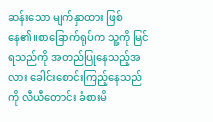ဆန်းသော မျက်နှာထား ဖြစ်နေ၏။စာခြောက်ရုပ်က သူ့ကို မြင်ရသည်ကို အတည်ပြုနေသည့်အလား ခေါင်းစောင်းကြည့်နေသည်ကို လီယီတောင်း ခံစားမိ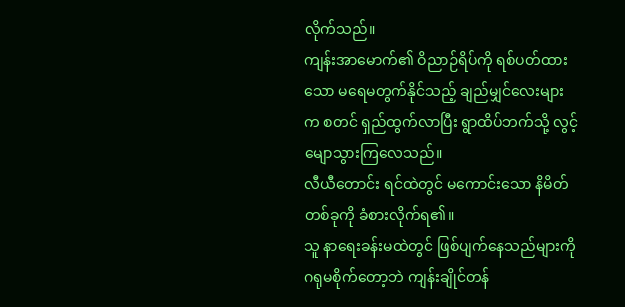လိုက်သည်။
ကျန်းအာမောက်၏ ဝိညာဉ်ရိပ်ကို ရစ်ပတ်ထားသော မရေမတွက်နိုင်သည့် ချည်မျှင်လေးများက စတင် ရှည်ထွက်လာပြီး ရွာထိပ်ဘက်သို့ လွင့်မျောသွားကြလေသည်။
လီယီတောင်း ရင်ထဲတွင် မကောင်းသော နိမိတ် တစ်ခုကို ခံစားလိုက်ရ၏။
သူ နာရေးခန်းမထဲတွင် ဖြစ်ပျက်နေသည်များကို ဂရုမစိုက်တော့ဘဲ ကျန်းချိုင်တန်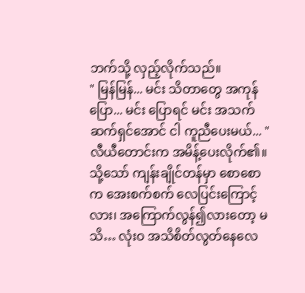ဘက်သို့ လှည့်လိုက်သည်။
" မြန်မြန်... မင်း သိတာတွေ အကုန် ပြော... မင်း ပြောရင် မင်း အသက်ဆက်ရှင်အောင် ငါ ကူညီပေးမယ်... "
လီယီတောင်းက အမိန့်ပေးလိုက်၏။
သို့သော် ကျန်းချိုင်တန်မှာ စောစောက အေးစက်စက် လေပြင်းကြောင့်လား၊ အကြောက်လွန်၍လားတော့ မသိ… လုံးဝ အသိစိတ်လွတ်နေလေ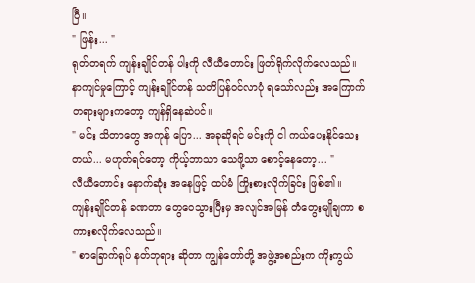ပြီ။
" ဖြန်း... "
ရုတ်တရက် ကျန်းချိုင်တန် ပါးကို လီယီတောင်း ဖြတ်ရိုက်လိုက်လေသည်။
နာကျင်မှုကြောင့် ကျန်းချိုင်တန် သတိပြန်ဝင်လာပုံ ရသော်လည်း အကြောက်တရားများကတော့ ကျန်ရှိနေဆဲပင်။
" မင်း သိတာတွေ အကုန် ပြော... အခုဆိုရင် မင်းကို ငါ ကယ်ပေးနိုင်သေးတယ်... မဟုတ်ရင်တော့ ကိုယ့်ဘာသာ သေဖို့သာ စောင့်နေတော့... "
လီယီတောင်း နောက်ဆုံး အနေဖြင့် ထပ်မံ ကြိုးစားလိုက်ခြင်း ဖြစ်၏။
ကျန်းချိုင်တန် ခဏတာ တွေဝေသွားပြီးမှ အလျင်အမြန် တံတွေးမျိုချကာ စကားစလိုက်လေသည်။
" စာခြောက်ရုပ် နတ်ဘုရား ဆိုတာ ကျွန်တော်တို့ အဖွဲ့အစည်းက ကိုးကွယ်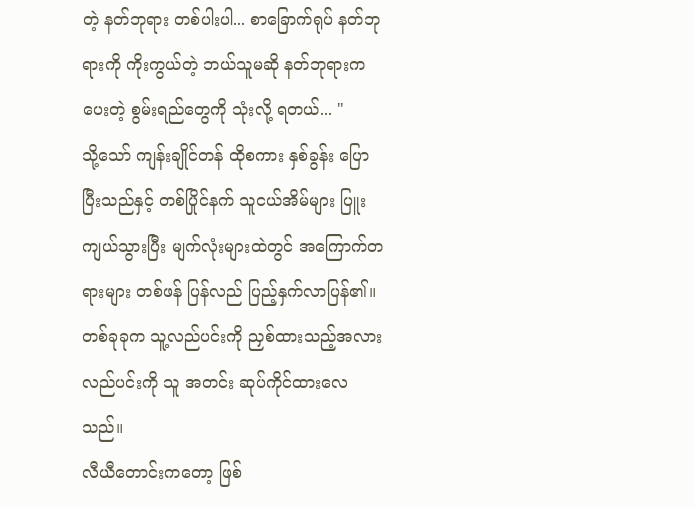တဲ့ နတ်ဘုရား တစ်ပါးပါ... စာခြောက်ရုပ် နတ်ဘုရားကို ကိုးကွယ်တဲ့ ဘယ်သူမဆို နတ်ဘုရားက ပေးတဲ့ စွမ်းရည်တွေကို သုံးလို့ ရတယ်... "
သို့သော် ကျန်းချိုင်တန် ထိုစကား နှစ်ခွန်း ပြောပြီးသည်နှင့် တစ်ပြိုင်နက် သူငယ်အိမ်များ ပြူးကျယ်သွားပြီး မျက်လုံးများထဲတွင် အကြောက်တရားများ တစ်ဖန် ပြန်လည် ပြည့်နှက်လာပြန်၏။
တစ်ခုခုက သူ့လည်ပင်းကို ညှစ်ထားသည့်အလား လည်ပင်းကို သူ အတင်း ဆုပ်ကိုင်ထားလေသည်။
လီယီတောင်းကတော့ ဖြစ်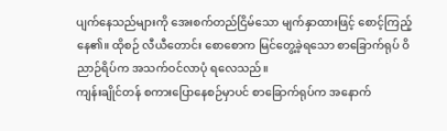ပျက်နေသည်များကို အေးစက်တည်ငြိမ်သော မျက်နှာထားဖြင့် စောင့်ကြည့်နေ၏။ ထိုစဉ် လီယီတောင်း စောစောက မြင်တွေ့ခဲ့ရသော စာခြောက်ရုပ် ဝိညာဉ်ရိပ်က အသက်ဝင်လာပုံ ရလေသည်။
ကျန်းချိုင်တန် စကားပြောနေစဉ်မှာပင် စာခြောက်ရုပ်က အနောက်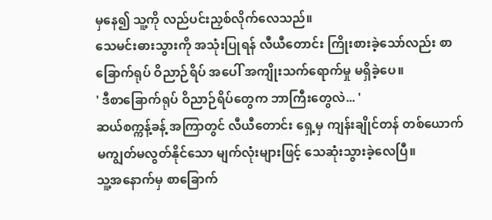မှနေ၍ သူ့ကို လည်ပင်းညှစ်လိုက်လေသည်။
သေမင်းဓားသွားကို အသုံးပြုရန် လီယီတောင်း ကြိုးစားခဲ့သော်လည်း စာခြောက်ရုပ် ဝိညာဉ်ရိပ် အပေါ် အကျိုးသက်ရောက်မှု မရှိခဲ့ပေ။
' ဒီစာခြောက်ရုပ် ဝိညာဉ်ရိပ်တွေက ဘာကြီးတွေလဲ... '
ဆယ်စက္ကန့်ခန့် အကြာတွင် လီယီတောင်း ရှေ့မှ ကျန်းချိုင်တန် တစ်ယောက် မကျွတ်မလွတ်နိုင်သော မျက်လုံးများဖြင့် သေဆုံးသွားခဲ့လေပြီ။
သူ့အနောက်မှ စာခြောက်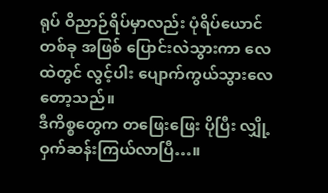ရုပ် ဝိညာဉ်ရိပ်မှာလည်း ပုံရိပ်ယောင် တစ်ခု အဖြစ် ပြောင်းလဲသွားကာ လေထဲတွင် လွင့်ပါး ပျောက်ကွယ်သွားလေတော့သည်။
ဒီကိစ္စတွေက တဖြေးဖြေး ပိုပြီး လျှို့ဝှက်ဆန်းကြယ်လာပြီ…။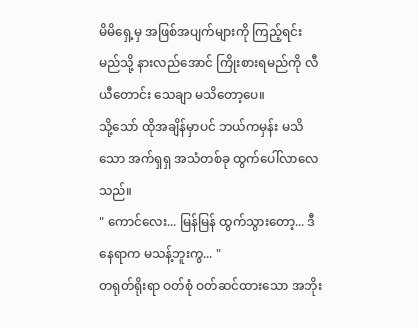မိမိရှေ့မှ အဖြစ်အပျက်များကို ကြည့်ရင်း မည်သို့ နားလည်အောင် ကြိုးစားရမည်ကို လီယီတောင်း သေချာ မသိတော့ပေ။
သို့သော် ထိုအချိန်မှာပင် ဘယ်ကမှန်း မသိသော အက်ရှရှ အသံတစ်ခု ထွက်ပေါ်လာလေသည်။
" ကောင်လေး... မြန်မြန် ထွက်သွားတော့... ဒီနေရာက မသန့်ဘူးကွ... "
တရုတ်ရိုးရာ ဝတ်စုံ ဝတ်ဆင်ထားသော အဘိုး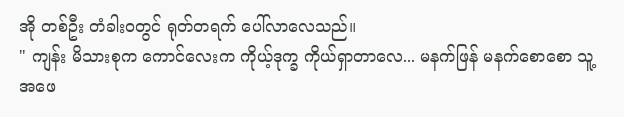အို တစ်ဦး တံခါးဝတွင် ရုတ်တရက် ပေါ်လာလေသည်။
" ကျန်း မိသားစုက ကောင်လေးက ကိုယ့်ဒုက္ခ ကိုယ်ရှာတာလေ... မနက်ဖြန် မနက်စောစော သူ့အဖေ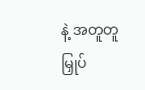နဲ့ အတူတူ မြှုပ်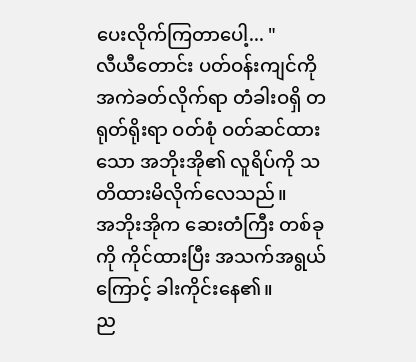ပေးလိုက်ကြတာပေါ့... "
လီယီတောင်း ပတ်ဝန်းကျင်ကို အကဲခတ်လိုက်ရာ တံခါးဝရှိ တရုတ်ရိုးရာ ဝတ်စုံ ဝတ်ဆင်ထားသော အဘိုးအို၏ လူရိပ်ကို သတိထားမိလိုက်လေသည်။
အဘိုးအိုက ဆေးတံကြီး တစ်ခုကို ကိုင်ထားပြီး အသက်အရွယ်ကြောင့် ခါးကိုင်းနေ၏။
ည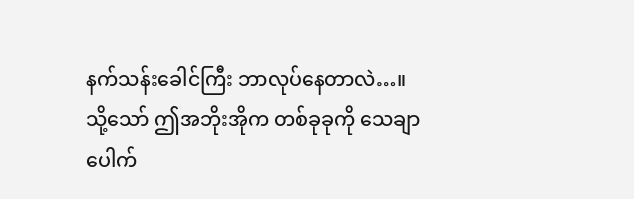နက်သန်းခေါင်ကြီး ဘာလုပ်နေတာလဲ…။
သို့သော် ဤအဘိုးအိုက တစ်ခုခုကို သေချာပေါက်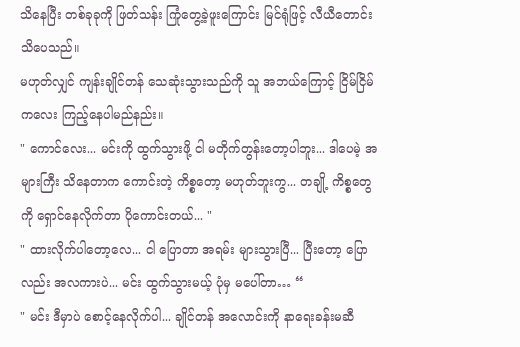သိနေပြီး တစ်ခုခုကို ဖြတ်သန်း ကြုံတွေ့ခဲ့ဖူးကြောင်း မြင်ရုံဖြင့် လီယီတောင်း သိပေသည်။
မဟုတ်လျှင် ကျန်းချိုင်တန် သေဆုံးသွားသည်ကို သူ အဘယ်ကြောင့် ငြိမ်ငြိမ်ကလေး ကြည့်နေပါမည်နည်း။
" ကောင်လေး... မင်းကို ထွက်သွားဖို့ ငါ မတိုက်တွန်းတော့ပါဘူး... ဒါပေမဲ့ အများကြီး သိနေတာက ကောင်းတဲ့ ကိစ္စတော့ မဟုတ်ဘူးကွ... တချို့ ကိစ္စတွေကို ရှောင်နေလိုက်တာ ပိုကောင်းတယ်... "
" ထားလိုက်ပါတော့လေ... ငါ ပြောတာ အရမ်း များသွားပြီ... ပြီးတော့ ပြောလည်း အလကားပဲ... မင်း ထွက်သွားမယ့် ပုံမှ မပေါ်တာ… “
" မင်း ဒီမှာပဲ စောင့်နေလိုက်ပါ... ချိုင်တန် အလောင်းကို နာရေးခန်းမဆီ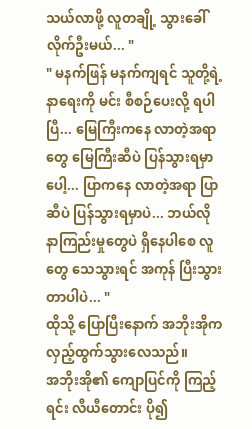သယ်လာဖို့ လူတချို့ သွားခေါ်လိုက်ဦးမယ်... "
" မနက်ဖြန် မနက်ကျရင် သူတို့ရဲ့ နာရေးကို မင်း စီစဉ်ပေးလို့ ရပါပြီ... မြေကြီးကနေ လာတဲ့အရာတွေ မြေကြီးဆီပဲ ပြန်သွားရမှာပေါ့... ပြာကနေ လာတဲ့အရာ ပြာဆီပဲ ပြန်သွားရမှာပဲ... ဘယ်လို နာကြည်းမှုတွေပဲ ရှိနေပါစေ လူတွေ သေသွားရင် အကုန် ပြီးသွားတာပါပဲ... "
ထိုသို့ ပြောပြီးနောက် အဘိုးအိုက လှည့်ထွက်သွားလေသည်။
အဘိုးအို၏ ကျောပြင်ကို ကြည့်ရင်း လီယီတောင်း ပို၍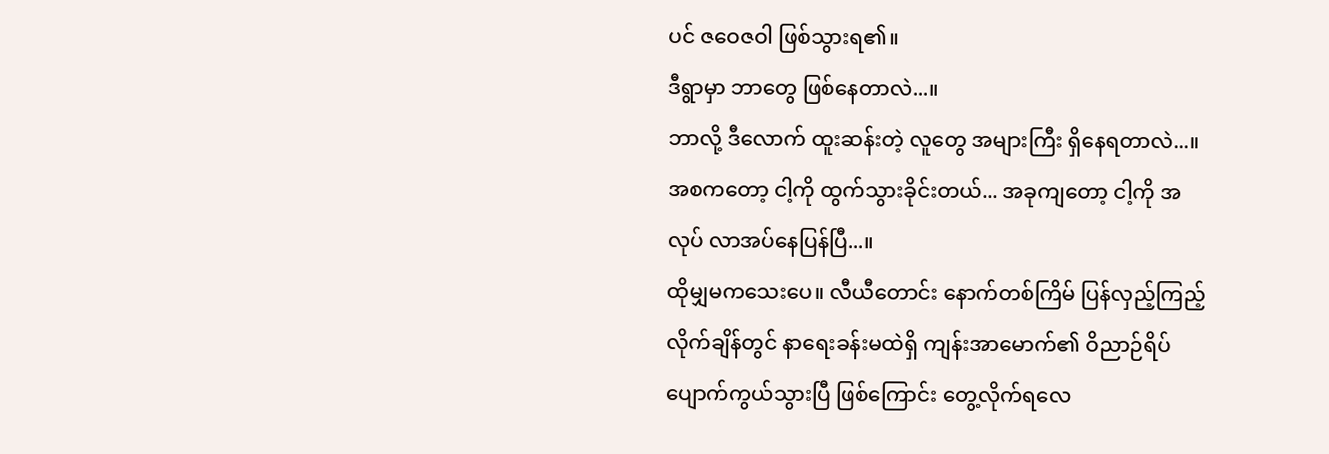ပင် ဇဝေဇဝါ ဖြစ်သွားရ၏။
ဒီရွာမှာ ဘာတွေ ဖြစ်နေတာလဲ...။
ဘာလို့ ဒီလောက် ထူးဆန်းတဲ့ လူတွေ အများကြီး ရှိနေရတာလဲ...။
အစကတော့ ငါ့ကို ထွက်သွားခိုင်းတယ်... အခုကျတော့ ငါ့ကို အလုပ် လာအပ်နေပြန်ပြီ...။
ထိုမျှမကသေးပေ။ လီယီတောင်း နောက်တစ်ကြိမ် ပြန်လှည့်ကြည့်လိုက်ချိန်တွင် နာရေးခန်းမထဲရှိ ကျန်းအာမောက်၏ ဝိညာဉ်ရိပ် ပျောက်ကွယ်သွားပြီ ဖြစ်ကြောင်း တွေ့လိုက်ရလေ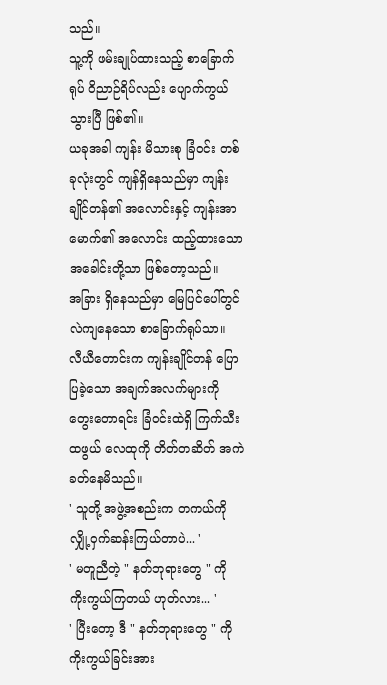သည်။
သူ့ကို ဖမ်းချုပ်ထားသည့် စာခြောက်ရုပ် ဝိညာဉ်ရိပ်လည်း ပျောက်ကွယ်သွားပြီ ဖြစ်၏။
ယခုအခါ ကျန်း မိသားစု ခြံဝင်း တစ်ခုလုံးတွင် ကျန်ရှိနေသည်မှာ ကျန်းချိုင်တန်၏ အလောင်းနှင့် ကျန်းအာမောက်၏ အလောင်း ထည့်ထားသော အခေါင်းတို့သာ ဖြစ်တော့သည်။
အခြား ရှိနေသည်မှာ မြေပြင်ပေါ်တွင် လဲကျနေသော စာခြောက်ရုပ်သာ။
လီယီတောင်းက ကျန်းချိုင်တန် ပြောပြခဲ့သော အချက်အလက်များကို တွေးတောရင်း ခြံဝင်းထဲရှိ ကြက်သီးထဖွယ် လေထုကို တိတ်တဆိတ် အကဲခတ်နေမိသည်။
' သူတို့ အဖွဲ့အစည်းက တကယ်ကို လျှို့ဝှက်ဆန်းကြယ်တာပဲ... '
' မတူညီတဲ့ " နတ်ဘုရားတွေ " ကို ကိုးကွယ်ကြတယ် ဟုတ်လား... '
' ပြီးတော့ ဒီ " နတ်ဘုရားတွေ " ကို ကိုးကွယ်ခြင်းအား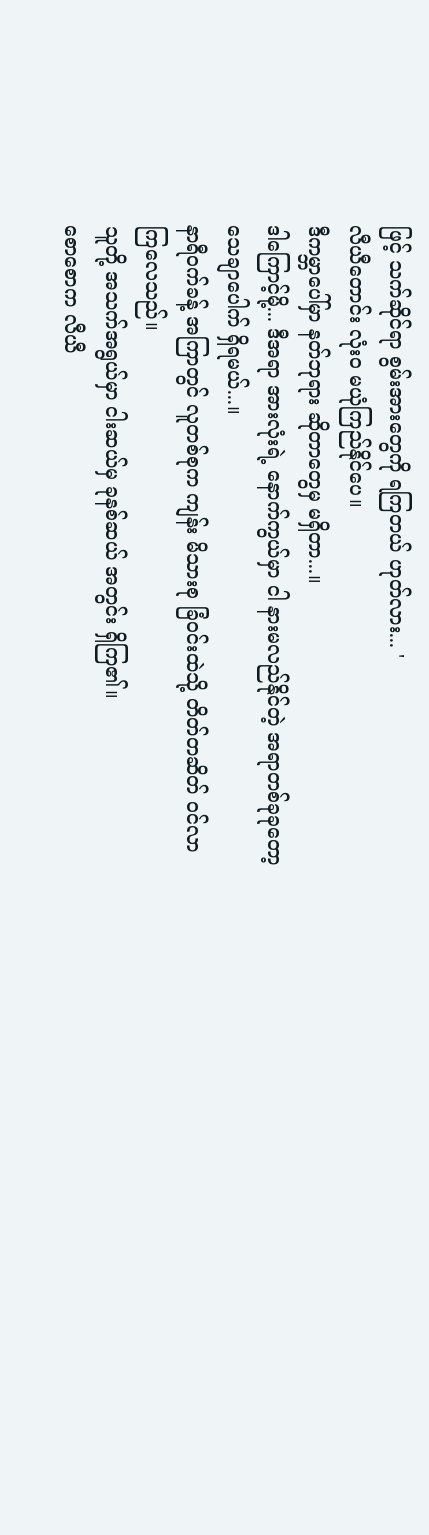ဖြင့် သက်ဆိုင်ရာ စွမ်းအားတွေကို ရကြတယ် ဟုတ်လား... '
လီယီတောင်း လုံးဝ မယုံကြည်နိုင်ပေ။
ဒီကမ္ဘာပေါ်မှာ နတ်ဘုရား ဆိုတာတွေမှ မရှိတာ...။
ဒါကြောင့်မို့... ဒီအရာ အားလုံးရဲ့ နောက်ကွယ်မှာ ငါ နားမလည်နိုင်တဲ့ အရာတစ်ခုခုတော့ သေချာပေါက် ရှိရမယ်...။
နာရီဝက်ခန့် အကြာတွင် လူတစ်စုက ကျန်း မိသားစု ခြံဝင်းထဲသို့ တိတ်တဆိတ် ဝင်လာကြလေသည်။
သူတို့ အသက်အရွယ်မှာ ငါးဆယ်မှ ခုနစ်ဆယ် အတွင်း ရှိကြ၏။
စောစောက လီယီ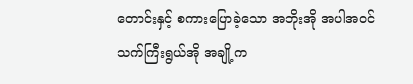တောင်းနှင့် စကားပြောခဲ့သော အဘိုးအို အပါအဝင် သက်ကြီးရွယ်အို အချို့က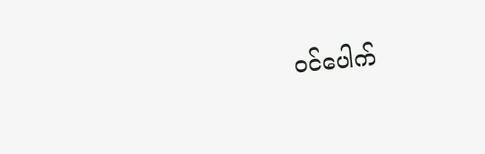ဝင်ပေါက်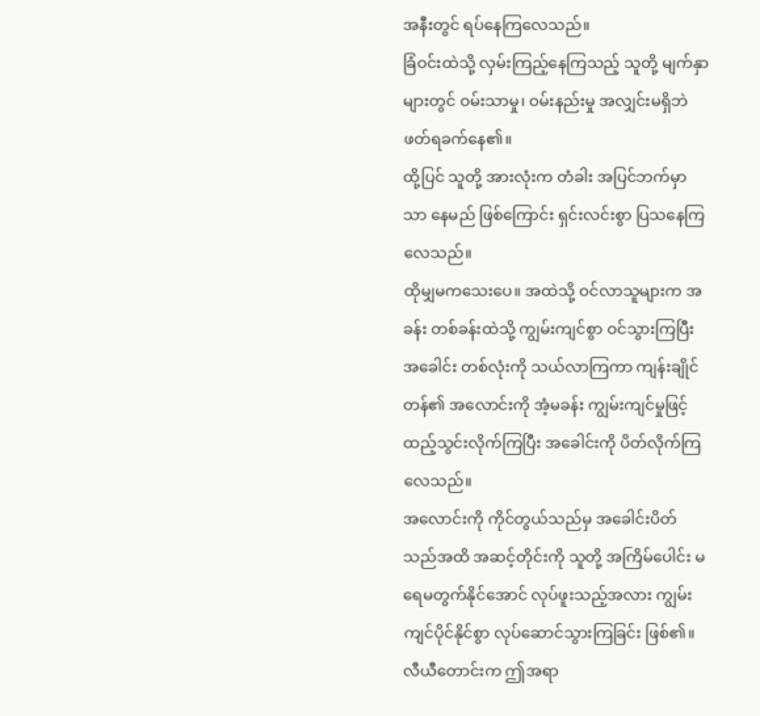အနီးတွင် ရပ်နေကြလေသည်။
ခြံဝင်းထဲသို့ လှမ်းကြည့်နေကြသည့် သူတို့ မျက်နှာများတွင် ဝမ်းသာမှု၊ ဝမ်းနည်းမှု အလျှင်းမရှိဘဲ ဖတ်ရခက်နေ၏။
ထို့ပြင် သူတို့ အားလုံးက တံခါး အပြင်ဘက်မှာသာ နေမည် ဖြစ်ကြောင်း ရှင်းလင်းစွာ ပြသနေကြလေသည်။
ထိုမျှမကသေးပေ။ အထဲသို့ ဝင်လာသူများက အခန်း တစ်ခန်းထဲသို့ ကျွမ်းကျင်စွာ ဝင်သွားကြပြီး အခေါင်း တစ်လုံးကို သယ်လာကြကာ ကျန်းချိုင်တန်၏ အလောင်းကို အံ့မခန်း ကျွမ်းကျင်မှုဖြင့် ထည့်သွင်းလိုက်ကြပြီး အခေါင်းကို ပိတ်လိုက်ကြလေသည်။
အလောင်းကို ကိုင်တွယ်သည်မှ အခေါင်းပိတ်သည်အထိ အဆင့်တိုင်းကို သူတို့ အကြိမ်ပေါင်း မရေမတွက်နိုင်အောင် လုပ်ဖူးသည့်အလား ကျွမ်းကျင်ပိုင်နိုင်စွာ လုပ်ဆောင်သွားကြခြင်း ဖြစ်၏။
လီယီတောင်းက ဤအရာ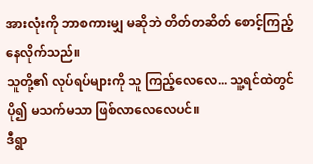အားလုံးကို ဘာစကားမျှ မဆိုဘဲ တိတ်တဆိတ် စောင့်ကြည့်နေလိုက်သည်။
သူတို့၏ လုပ်ရပ်များကို သူ ကြည့်လေလေ... သူ့ရင်ထဲတွင် ပို၍ မသက်မသာ ဖြစ်လာလေလေပင်။
ဒီရွာ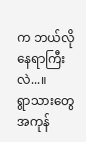က ဘယ်လို နေရာကြီးလဲ...။
ရွာသားတွေ အကုန်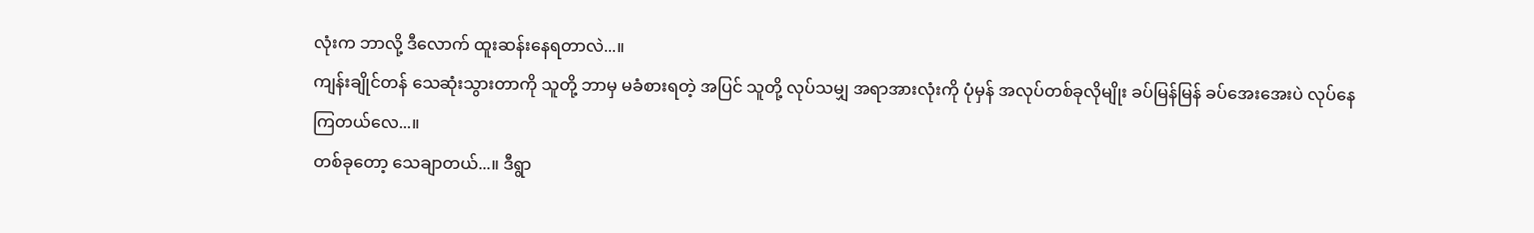လုံးက ဘာလို့ ဒီလောက် ထူးဆန်းနေရတာလဲ...။
ကျန်းချိုင်တန် သေဆုံးသွားတာကို သူတို့ ဘာမှ မခံစားရတဲ့ အပြင် သူတို့ လုပ်သမျှ အရာအားလုံးကို ပုံမှန် အလုပ်တစ်ခုလိုမျိုး ခပ်မြန်မြန် ခပ်အေးအေးပဲ လုပ်နေကြတယ်လေ...။
တစ်ခုတော့ သေချာတယ်...။ ဒီရွာ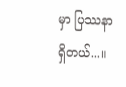မှာ ပြဿနာ ရှိတယ်...။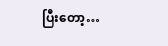ပြီးတော့…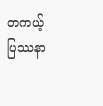တကယ့် ပြဿနာ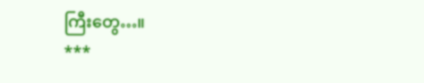ကြီးတွေ…။
***